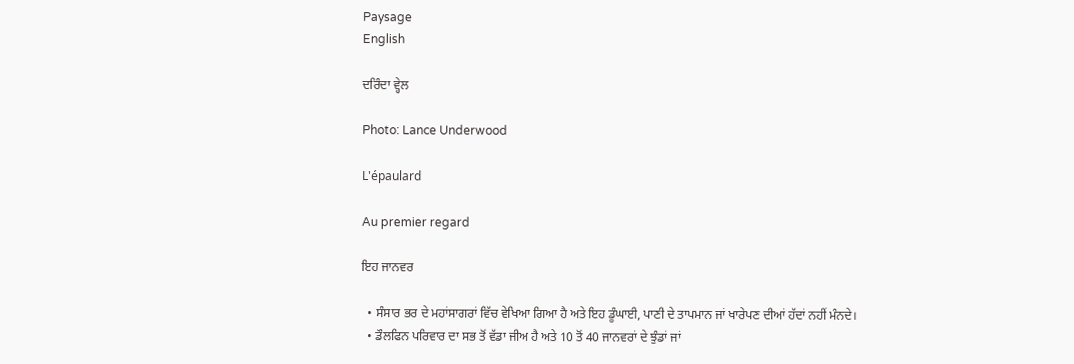Paysage
English

ਦਰਿੰਦਾ ਵ੍ਹੇਲ

Photo: Lance Underwood

L'épaulard

Au premier regard

ਇਹ ਜਾਨਵਰ

  • ਸੰਸਾਰ ਭਰ ਦੇ ਮਹਾਂਸਾਗਰਾਂ ਵਿੱਚ ਵੇਖਿਆ ਗਿਆ ਹੈ ਅਤੇ ਇਹ ਡੂੰਘਾਈ, ਪਾਣੀ ਦੇ ਤਾਪਮਾਨ ਜਾਂ ਖਾਰੇਪਣ ਦੀਆਂ ਹੱਦਾਂ ਨਹੀਂ ਮੰਨਦੇ।
  • ਡੌਲਫਿਨ ਪਰਿਵਾਰ ਦਾ ਸਭ ਤੋਂ ਵੱਡਾ ਜੀਅ ਹੈ ਅਤੇ 10 ਤੋਂ 40 ਜਾਨਵਰਾਂ ਦੇ ਝੁੰਡਾਂ ਜਾਂ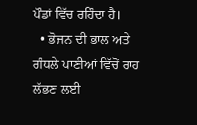ਪੌਡਾਂ ਵਿੱਚ ਰਹਿੰਦਾ ਹੈ।
  • ਭੋਜਨ ਦੀ ਭਾਲ ਅਤੇ ਗੰਧਲੇ ਪਾਣੀਆਂ ਵਿੱਚੋਂ ਰਾਹ ਲੱਭਣ ਲਈ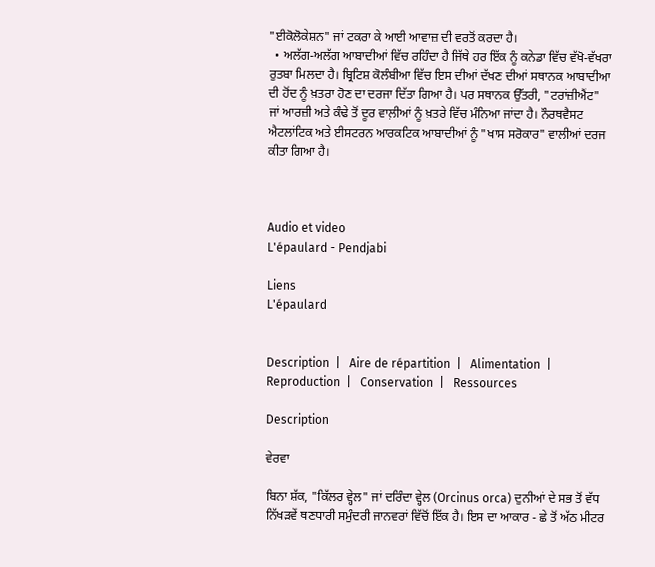"ਈਕੋਲੋਕੇਸ਼ਨ" ਜਾਂ ਟਕਰਾ ਕੇ ਆਈ ਆਵਾਜ਼ ਦੀ ਵਰਤੋਂ ਕਰਦਾ ਹੈ।
  • ਅਲੱਗ-ਅਲੱਗ ਆਬਾਦੀਆਂ ਵਿੱਚ ਰਹਿੰਦਾ ਹੈ ਜਿੱਥੇ ਹਰ ਇੱਕ ਨੂੰ ਕਨੇਡਾ ਵਿੱਚ ਵੱਖੋ-ਵੱਖਰਾ ਰੁਤਬਾ ਮਿਲਦਾ ਹੈ। ਬ੍ਰਿਟਿਸ਼ ਕੋਲੰਬੀਆ ਵਿੱਚ ਇਸ ਦੀਆਂ ਦੱਖਣ ਦੀਆਂ ਸਥਾਨਕ ਆਬਾਦੀਆ ਦੀ ਹੋਂਦ ਨੂੰ ਖ਼ਤਰਾ ਹੋਣ ਦਾ ਦਰਜਾ ਦਿੱਤਾ ਗਿਆ ਹੈ। ਪਰ ਸਥਾਨਕ ਉੱਤਰੀ, "ਟਰਾਂਜ਼ੀਐਂਟ" ਜਾਂ ਆਰਜ਼ੀ ਅਤੇ ਕੰਢੇ ਤੋਂ ਦੂਰ ਵਾਲ਼ੀਆਂ ਨੂੰ ਖ਼ਤਰੇ ਵਿੱਚ ਮੰਨਿਆ ਜਾਂਦਾ ਹੈ। ਨੌਰਥਵੈਸਟ ਐਟਲਾਂਟਿਕ ਅਤੇ ਈਸਟਰਨ ਆਰਕਟਿਕ ਆਬਾਦੀਆਂ ਨੂੰ "ਖਾਸ ਸਰੋਕਾਰ" ਵਾਲੀਆਂ ਦਰਜ ਕੀਤਾ ਗਿਆ ਹੈ।



Audio et video
L'épaulard - Pendjabi

Liens
L'épaulard


Description  |   Aire de répartition  |   Alimentation  |   Reproduction  |   Conservation  |   Ressources

Description

ਵੇਰਵਾ

ਬਿਨਾ ਸ਼ੱਕ, "ਕਿੱਲਰ ਵ੍ਹੇਲ" ਜਾਂ ਦਰਿੰਦਾ ਵ੍ਹੇਲ (Orcinus orca) ਦੁਨੀਆਂ ਦੇ ਸਭ ਤੋਂ ਵੱਧ ਨਿੱਖੜਵੇਂ ਥਣਧਾਰੀ ਸਮੁੰਦਰੀ ਜਾਨਵਰਾਂ ਵਿੱਚੋਂ ਇੱਕ ਹੈ। ਇਸ ਦਾ ਆਕਾਰ - ਛੇ ਤੋਂ ਅੱਠ ਮੀਟਰ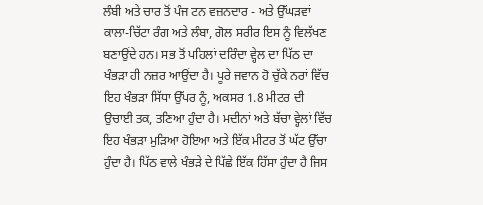ਲੰਬੀ ਅਤੇ ਚਾਰ ਤੋਂ ਪੰਜ ਟਨ ਵਜ਼ਨਦਾਰ - ਅਤੇ ਉੱਘੜਵਾਂ ਕਾਲਾ-ਚਿੱਟਾ ਰੰਗ ਅਤੇ ਲੰਬਾ, ਗੋਲ ਸਰੀਰ ਇਸ ਨੂੰ ਵਿਲੱਖਣ ਬਣਾਉਂਦੇ ਹਨ। ਸਭ ਤੋਂ ਪਹਿਲਾਂ ਦਰਿੰਦਾ ਵ੍ਹੇਲ ਦਾ ਪਿੱਠ ਦਾ ਖੰਭੜਾ ਹੀ ਨਜ਼ਰ ਆਉਂਦਾ ਹੈ। ਪੂਰੇ ਜਵਾਨ ਹੋ ਚੁੱਕੇ ਨਰਾਂ ਵਿੱਚ ਇਹ ਖੰਭੜਾ ਸਿੱਧਾ ਉੱਪਰ ਨੂੰ, ਅਕਸਰ 1.8 ਮੀਟਰ ਦੀ ਉਚਾਈ ਤਕ, ਤਣਿਆ ਹੁੰਦਾ ਹੈ। ਮਦੀਨਾਂ ਅਤੇ ਬੱਚਾ ਵ੍ਹੇਲਾਂ ਵਿੱਚ ਇਹ ਖੰਭੜਾ ਮੁੜਿਆ ਹੋਇਆ ਅਤੇ ਇੱਕ ਮੀਟਰ ਤੋਂ ਘੱਟ ਉੱਚਾ ਹੁੰਦਾ ਹੈ। ਪਿੱਠ ਵਾਲੇ ਖੰਭੜੇ ਦੇ ਪਿੱਛੇ ਇੱਕ ਹਿੱਸਾ ਹੁੰਦਾ ਹੈ ਜਿਸ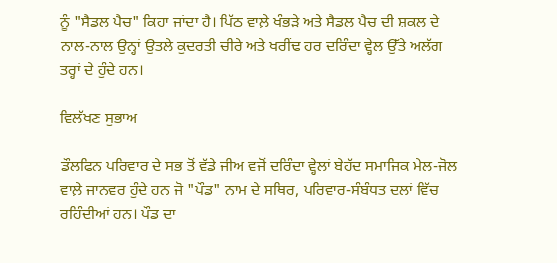ਨੂੰ "ਸੈਡਲ ਪੈਚ" ਕਿਹਾ ਜਾਂਦਾ ਹੈ। ਪਿੱਠ ਵਾਲ਼ੇ ਖੰਭੜੇ ਅਤੇ ਸੈਡਲ ਪੈਚ ਦੀ ਸ਼ਕਲ ਦੇ ਨਾਲ-ਨਾਲ ਉਨ੍ਹਾਂ ਉਤਲੇ ਕੁਦਰਤੀ ਚੀਰੇ ਅਤੇ ਖਰੀਂਢ ਹਰ ਦਰਿੰਦਾ ਵ੍ਹੇਲ ਉੱਤੇ ਅਲੱਗ ਤਰ੍ਹਾਂ ਦੇ ਹੁੰਦੇ ਹਨ।

ਵਿਲੱਖਣ ਸੁਭਾਅ

ਡੌਲਫਿਨ ਪਰਿਵਾਰ ਦੇ ਸਭ ਤੋਂ ਵੱਡੇ ਜੀਅ ਵਜੋਂ ਦਰਿੰਦਾ ਵ੍ਹੇਲਾਂ ਬੇਹੱਦ ਸਮਾਜਿਕ ਮੇਲ-ਜੋਲ ਵਾਲ਼ੇ ਜਾਨਵਰ ਹੁੰਦੇ ਹਨ ਜੋ "ਪੌਡ" ਨਾਮ ਦੇ ਸਥਿਰ, ਪਰਿਵਾਰ-ਸੰਬੰਧਤ ਦਲਾਂ ਵਿੱਚ ਰਹਿੰਦੀਆਂ ਹਨ। ਪੌਡ ਦਾ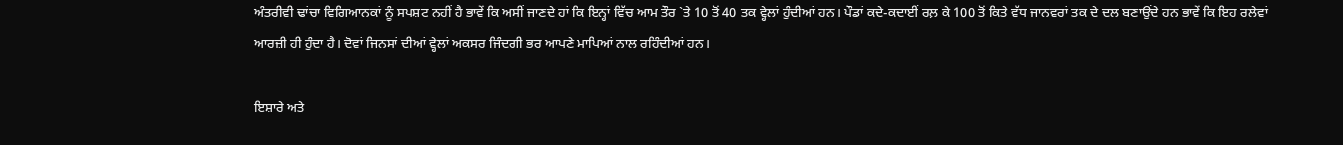ਅੰਤਰੀਵੀ ਢਾਂਚਾ ਵਿਗਿਆਨਕਾਂ ਨੂੰ ਸਪਸ਼ਟ ਨਹੀਂ ਹੈ ਭਾਵੇਂ ਕਿ ਅਸੀਂ ਜਾਣਦੇ ਹਾਂ ਕਿ ਇਨ੍ਹਾਂ ਵਿੱਚ ਆਮ ਤੌਰ `ਤੇ 10 ਤੋਂ 40 ਤਕ ਵ੍ਹੇਲਾਂ ਹੁੰਦੀਆਂ ਹਨ। ਪੌਡਾਂ ਕਦੇ-ਕਦਾਈਂ ਰਲ਼ ਕੇ 100 ਤੋਂ ਕਿਤੇ ਵੱਧ ਜਾਨਵਰਾਂ ਤਕ ਦੇ ਦਲ ਬਣਾਉਂਦੇ ਹਨ ਭਾਵੇਂ ਕਿ ਇਹ ਰਲੇਵਾਂ ਆਰਜ਼ੀ ਹੀ ਹੁੰਦਾ ਹੈ। ਦੋਵਾਂ ਜਿਨਸਾਂ ਦੀਆਂ ਵ੍ਹੇਲਾਂ ਅਕਸਰ ਜਿੰਦਗੀ ਭਰ ਆਪਣੇ ਮਾਪਿਆਂ ਨਾਲ ਰਹਿੰਦੀਆਂ ਹਨ।

ਇਸ਼ਾਰੇ ਅਤੇ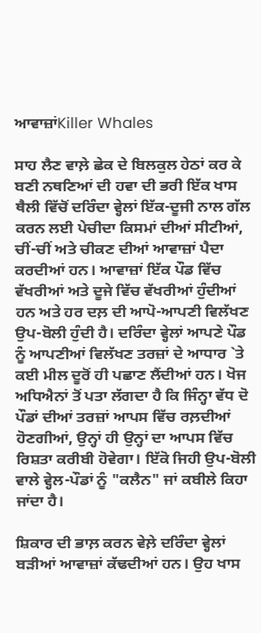ਆਵਾਜ਼ਾਂKiller Whales

ਸਾਹ ਲੈਣ ਵਾਲ਼ੇ ਛੇਕ ਦੇ ਬਿਲਕੁਲ ਹੇਠਾਂ ਕਰ ਕੇ ਬਣੀ ਨਥਣਿਆਂ ਦੀ ਹਵਾ ਦੀ ਭਰੀ ਇੱਕ ਖਾਸ ਥੈਲੀ ਵਿੱਚੋਂ ਦਰਿੰਦਾ ਵ੍ਹੇਲਾਂ ਇੱਕ-ਦੂਜੀ ਨਾਲ ਗੱਲ ਕਰਨ ਲਈ ਪੇਚੀਦਾ ਕਿਸਮਾਂ ਦੀਆਂ ਸੀਟੀਆਂ, ਚੀਂ-ਚੀਂ ਅਤੇ ਚੀਕਣ ਦੀਆਂ ਆਵਾਜ਼ਾਂ ਪੈਦਾ ਕਰਦੀਆਂ ਹਨ। ਆਵਾਜ਼ਾਂ ਇੱਕ ਪੌਡ ਵਿੱਚ ਵੱਖਰੀਆਂ ਅਤੇ ਦੂਜੇ ਵਿੱਚ ਵੱਖਰੀਆਂ ਹੁੰਦੀਆਂ ਹਨ ਅਤੇ ਹਰ ਦਲ਼ ਦੀ ਆਪੋ-ਆਪਣੀ ਵਿਲੱਖਣ ਉਪ-ਬੋਲੀ ਹੁੰਦੀ ਹੈ। ਦਰਿੰਦਾ ਵ੍ਹੇਲਾਂ ਆਪਣੇ ਪੌਡ ਨੂੰ ਆਪਣੀਆਂ ਵਿਲੱਖਣ ਤਰਜ਼ਾਂ ਦੇ ਆਧਾਰ `ਤੇ ਕਈ ਮੀਲ ਦੂਰੋਂ ਹੀ ਪਛਾਣ ਲੈਂਦੀਆਂ ਹਨ। ਖੋਜ ਅਧਿਐਨਾਂ ਤੋਂ ਪਤਾ ਲੱਗਦਾ ਹੈ ਕਿ ਜਿੰਨ੍ਹਾ ਵੱਧ ਦੋ ਪੌਡਾਂ ਦੀਆਂ ਤਰਜ਼ਾਂ ਆਪਸ ਵਿੱਚ ਰਲ਼ਦੀਆਂ ਹੋਣਗੀਆਂ, ਉਨ੍ਹਾਂ ਹੀ ਉਨ੍ਹਾਂ ਦਾ ਆਪਸ ਵਿੱਚ ਰਿਸ਼ਤਾ ਕਰੀਬੀ ਹੋਵੇਗਾ। ਇੱਕੋ ਜਿਹੀ ਉਪ-ਬੋਲੀ ਵਾਲੇ ਵ੍ਹੇਲ-ਪੌਡਾਂ ਨੂੰ "ਕਲੈਨ" ਜਾਂ ਕਬੀਲੇ ਕਿਹਾ ਜਾਂਦਾ ਹੈ।

ਸ਼ਿਕਾਰ ਦੀ ਭਾਲ਼ ਕਰਨ ਵੇਲ਼ੇ ਦਰਿੰਦਾ ਵ੍ਹੇਲਾਂ ਬੜੀਆਂ ਆਵਾਜ਼ਾਂ ਕੱਢਦੀਆਂ ਹਨ। ਉਹ ਖਾਸ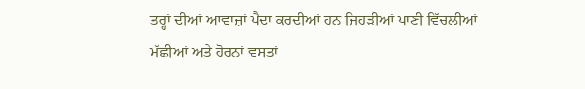ਤਰ੍ਹਾਂ ਦੀਆਂ ਆਵਾਜ਼ਾਂ ਪੈਦਾ ਕਰਦੀਆਂ ਹਨ ਜਿਹੜੀਆਂ ਪਾਣੀ ਵਿੱਚਲੀਆਂ ਮੱਛੀਆਂ ਅਤੇ ਹੋਰਨਾਂ ਵਸਤਾਂ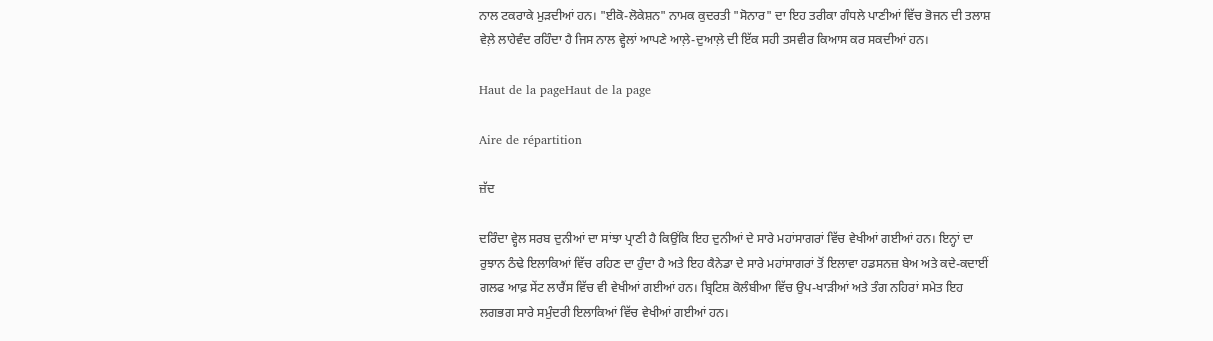ਨਾਲ ਟਕਰਾਕੇ ਮੁੜਦੀਆਂ ਹਨ। "ਈਕੋ-ਲੋਕੇਸ਼ਨ" ਨਾਮਕ ਕੁਦਰਤੀ "ਸੋਨਾਰ" ਦਾ ਇਹ ਤਰੀਕਾ ਗੰਧਲੇ ਪਾਣੀਆਂ ਵਿੱਚ ਭੋਜਨ ਦੀ ਤਲਾਸ਼ ਵੇਲ਼ੇ ਲਾਹੇਵੰਦ ਰਹਿੰਦਾ ਹੈ ਜਿਸ ਨਾਲ ਵ੍ਹੇਲਾਂ ਆਪਣੇ ਆਲ਼ੇ-ਦੁਆਲ਼ੇ ਦੀ ਇੱਕ ਸਹੀ ਤਸਵੀਰ ਕਿਆਸ ਕਰ ਸਕਦੀਆਂ ਹਨ।

Haut de la pageHaut de la page

Aire de répartition

ਜ਼ੱਦ

ਦਰਿੰਦਾ ਵ੍ਹੇਲ ਸਰਬ ਦੁਨੀਆਂ ਦਾ ਸਾਂਝਾ ਪ੍ਰਾਣੀ ਹੈ ਕਿਉਂਕਿ ਇਹ ਦੁਨੀਆਂ ਦੇ ਸਾਰੇ ਮਹਾਂਸਾਗਰਾਂ ਵਿੱਚ ਵੇਖੀਆਂ ਗਈਆਂ ਹਨ। ਇਨ੍ਹਾਂ ਦਾ ਰੁਝਾਨ ਠੰਢੇ ਇਲਾਕਿਆਂ ਵਿੱਚ ਰਹਿਣ ਦਾ ਹੁੰਦਾ ਹੈ ਅਤੇ ਇਹ ਕੈਨੇਡਾ ਦੇ ਸਾਰੇ ਮਹਾਂਸਾਗਰਾਂ ਤੋਂ ਇਲਾਵਾ ਹਡਸਨਜ਼ ਬੇਅ ਅਤੇ ਕਦੇ-ਕਦਾਈਂ ਗਲਫ ਆਫ਼ ਸੇਂਟ ਲਾਰੈਂਸ ਵਿੱਚ ਵੀ ਵੇਖੀਆਂ ਗਈਆਂ ਹਨ। ਬ੍ਰਿਟਿਸ਼ ਕੋਲੰਬੀਆ ਵਿੱਚ ਉਪ-ਖਾੜੀਆਂ ਅਤੇ ਤੰਗ ਨਹਿਰਾਂ ਸਮੇਤ ਇਹ ਲਗਭਗ ਸਾਰੇ ਸਮੁੰਦਰੀ ਇਲਾਕਿਆਂ ਵਿੱਚ ਵੇਖੀਆਂ ਗਈਆਂ ਹਨ।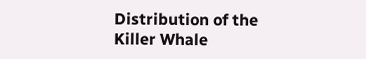Distribution of the Killer Whale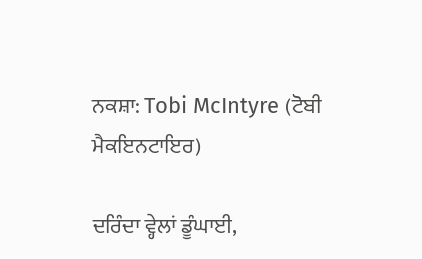ਨਕਸ਼ਾ: Tobi McIntyre (ਟੋਬੀ ਮੈਕਇਨਟਾਇਰ)

ਦਰਿੰਦਾ ਵ੍ਹੇਲਾਂ ਡੂੰਘਾਈ,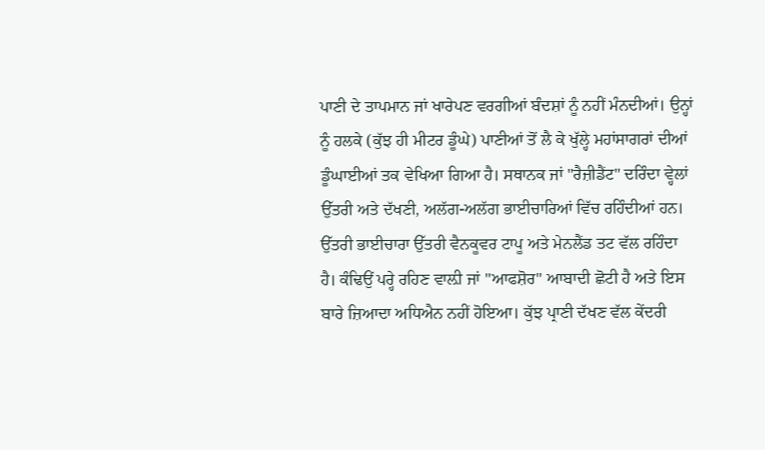ਪਾਣੀ ਦੇ ਤਾਪਮਾਨ ਜਾਂ ਖਾਰੇਪਣ ਵਰਗੀਆਂ ਬੰਦਸ਼ਾਂ ਨੂੰ ਨਹੀਂ ਮੰਨਦੀਆਂ। ਉਨ੍ਹਾਂ ਨੂੰ ਹਲਕੇ (ਕੁੱਝ ਹੀ ਮੀਟਰ ਡੂੰਘੇ) ਪਾਣੀਆਂ ਤੋਂ ਲੈ ਕੇ ਖੁੱਲ੍ਹੇ ਮਹਾਂਸਾਗਰਾਂ ਦੀਆਂ ਡੂੰਘਾਈਆਂ ਤਕ ਵੇਖਿਆ ਗਿਆ ਹੈ। ਸਥਾਨਕ ਜਾਂ "ਰੈਜ਼ੀਡੈਂਟ" ਦਰਿੰਦਾ ਵ੍ਹੇਲਾਂ ਉੱਤਰੀ ਅਤੇ ਦੱਖਣੀ, ਅਲੱਗ-ਅਲੱਗ ਭਾਈਚਾਰਿਆਂ ਵਿੱਚ ਰਹਿੰਦੀਆਂ ਹਨ। ਉੱਤਰੀ ਭਾਈਚਾਰਾ ਉੱਤਰੀ ਵੈਨਕੂਵਰ ਟਾਪੂ ਅਤੇ ਮੇਨਲੈਂਡ ਤਟ ਵੱਲ ਰਹਿੰਦਾ ਹੈ। ਕੰਢਿਉਂ ਪਰ੍ਹੇ ਰਹਿਣ ਵਾਲ਼ੀ ਜਾਂ "ਆਫਸ਼ੋਰ" ਆਬਾਦੀ ਛੋਟੀ ਹੈ ਅਤੇ ਇਸ ਬਾਰੇ ਜ਼ਿਆਦਾ ਅਧਿਐਨ ਨਹੀਂ ਹੋਇਆ। ਕੁੱਝ ਪ੍ਰਾਣੀ ਦੱਖਣ ਵੱਲ ਕੇਂਦਰੀ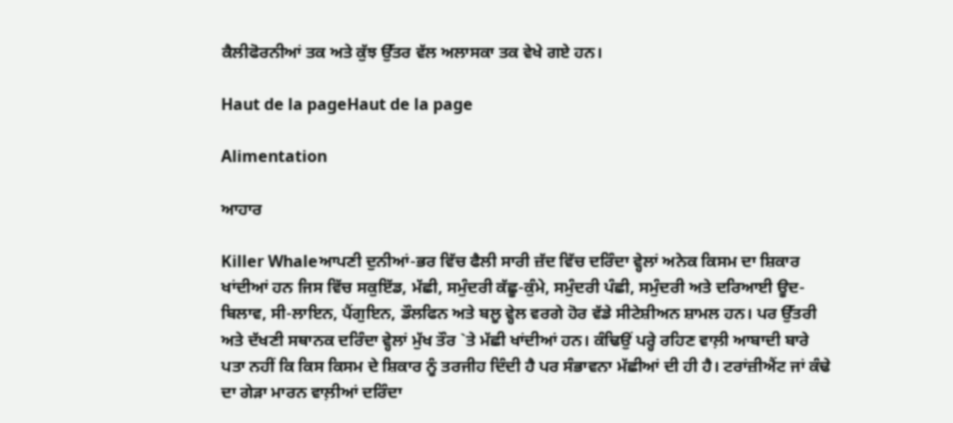ਕੈਲੀਫੋਰਨੀਆਂ ਤਕ ਅਤੇ ਕੁੱਝ ਉੱਤਰ ਵੱਲ ਅਲਾਸਕਾ ਤਕ ਵੇਖੇ ਗਏ ਹਨ।

Haut de la pageHaut de la page

Alimentation

ਆਹਾਰ

Killer Whaleਆਪਣੀ ਦੁਨੀਆਂ-ਭਰ ਵਿੱਚ ਫੈਲੀ ਸਾਰੀ ਜ਼ੱਦ ਵਿੱਚ ਦਰਿੰਦਾ ਵ੍ਹੇਲਾਂ ਅਨੇਕ ਕਿਸਮ ਦਾ ਸ਼ਿਕਾਰ ਖਾਂਦੀਆਂ ਹਨ ਜਿਸ ਵਿੱਚ ਸਕੁਇੱਡ, ਮੱਛੀ, ਸਮੁੰਦਰੀ ਕੱਛੂ-ਕੁੰਮੇ, ਸਮੁੰਦਰੀ ਪੰਛੀ, ਸਮੁੰਦਰੀ ਅਤੇ ਦਰਿਆਈ ਊਦ-ਬਿਲਾਵ, ਸੀ-ਲਾਇਨ, ਪੈਂਗੁਇਨ, ਡੌਲਫਿਨ ਅਤੇ ਬਲੂ ਵ੍ਹੇਲ ਵਰਗੇ ਹੋਰ ਵੱਡੇ ਸੀਟੇਸ਼ੀਅਨ ਸ਼ਾਮਲ ਹਨ। ਪਰ ਉੱਤਰੀ ਅਤੇ ਦੱਖਣੀ ਸਥਾਨਕ ਦਰਿੰਦਾ ਵ੍ਹੇਲਾਂ ਮੁੱਖ ਤੌਰ `ਤੇ ਮੱਛੀ ਖਾਂਦੀਆਂ ਹਨ। ਕੰਢਿਉਂ ਪਰ੍ਹੇ ਰਹਿਣ ਵਾਲ਼ੀ ਆਬਾਦੀ ਬਾਰੇ ਪਤਾ ਨਹੀਂ ਕਿ ਕਿਸ ਕਿਸਮ ਦੇ ਸ਼ਿਕਾਰ ਨੂੰ ਤਰਜੀਹ ਦਿੰਦੀ ਹੈ ਪਰ ਸੰਭਾਵਨਾ ਮੱਛੀਆਂ ਦੀ ਹੀ ਹੈ। ਟਰਾਂਜ਼ੀਐਂਟ ਜਾਂ ਕੰਢੇ ਦਾ ਗੇੜਾ ਮਾਰਨ ਵਾਲ਼ੀਆਂ ਦਰਿੰਦਾ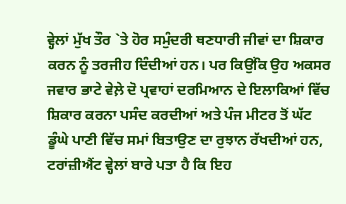ਵ੍ਹੇਲਾਂ ਮੁੱਖ ਤੌਰ `ਤੇ ਹੋਰ ਸਮੁੰਦਰੀ ਥਣਧਾਰੀ ਜੀਵਾਂ ਦਾ ਸ਼ਿਕਾਰ ਕਰਨ ਨੂੰ ਤਰਜੀਹ ਦਿੰਦੀਆਂ ਹਨ। ਪਰ ਕਿਉਂਕਿ ਉਹ ਅਕਸਰ ਜਵਾਰ ਭਾਟੇ ਵੇਲ਼ੇ ਦੋ ਪ੍ਰਵਾਹਾਂ ਦਰਮਿਆਨ ਦੇ ਇਲਾਕਿਆਂ ਵਿੱਚ ਸ਼ਿਕਾਰ ਕਰਨਾ ਪਸੰਦ ਕਰਦੀਆਂ ਅਤੇ ਪੰਜ ਮੀਟਰ ਤੋਂ ਘੱਟ ਡੂੰਘੇ ਪਾਣੀ ਵਿੱਚ ਸਮਾਂ ਬਿਤਾਉਣ ਦਾ ਰੁਝਾਨ ਰੱਖਦੀਆਂ ਹਨ, ਟਰਾਂਜ਼ੀਐਂਟ ਵ੍ਹੇਲਾਂ ਬਾਰੇ ਪਤਾ ਹੈ ਕਿ ਇਹ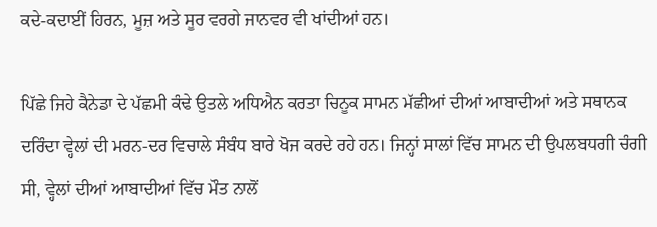ਕਦੇ-ਕਦਾਈਂ ਹਿਰਨ, ਮੂਜ਼ ਅਤੇ ਸੂਰ ਵਰਗੇ ਜਾਨਵਰ ਵੀ ਖਾਂਦੀਆਂ ਹਨ।

ਪਿੱਛੇ ਜਿਹੇ ਕੈਨੇਡਾ ਦੇ ਪੱਛਮੀ ਕੰਢੇ ਉਤਲੇ ਅਧਿਐਨ ਕਰਤਾ ਚਿਨੂਕ ਸਾਮਨ ਮੱਛੀਆਂ ਦੀਆਂ ਆਬਾਦੀਆਂ ਅਤੇ ਸਥਾਨਕ ਦਰਿੰਦਾ ਵ੍ਹੇਲਾਂ ਦੀ ਮਰਨ-ਦਰ ਵਿਚਾਲੇ ਸੰਬੰਧ ਬਾਰੇ ਖੋਜ ਕਰਦੇ ਰਹੇ ਹਨ। ਜਿਨ੍ਹਾਂ ਸਾਲਾਂ ਵਿੱਚ ਸਾਮਨ ਦੀ ਉਪਲਬਧਗੀ ਚੰਗੀ ਸੀ, ਵ੍ਹੇਲਾਂ ਦੀਆਂ ਆਬਾਦੀਆਂ ਵਿੱਚ ਮੌਤ ਨਾਲੋਂ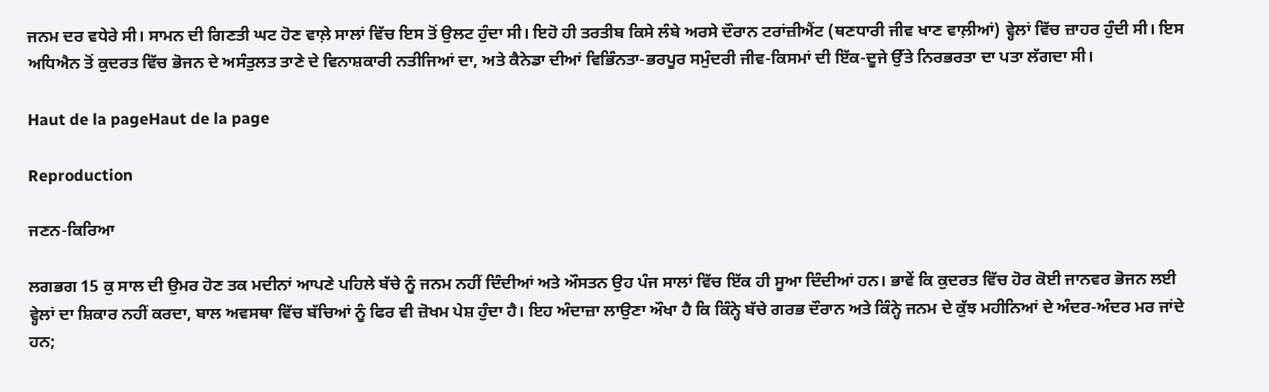ਜਨਮ ਦਰ ਵਧੇਰੇ ਸੀ। ਸਾਮਨ ਦੀ ਗਿਣਤੀ ਘਟ ਹੋਣ ਵਾਲ਼ੇ ਸਾਲਾਂ ਵਿੱਚ ਇਸ ਤੋਂ ਉਲਟ ਹੁੰਦਾ ਸੀ। ਇਹੋ ਹੀ ਤਰਤੀਬ ਕਿਸੇ ਲੰਬੇ ਅਰਸੇ ਦੌਰਾਨ ਟਰਾਂਜ਼ੀਐਂਟ (ਥਣਧਾਰੀ ਜੀਵ ਖਾਣ ਵਾਲ਼ੀਆਂ) ਵ੍ਹੇਲਾਂ ਵਿੱਚ ਜ਼ਾਹਰ ਹੁੰਦੀ ਸੀ। ਇਸ ਅਧਿਐਨ ਤੋਂ ਕੁਦਰਤ ਵਿੱਚ ਭੋਜਨ ਦੇ ਅਸੰਤੁਲਤ ਤਾਣੇ ਦੇ ਵਿਨਾਸ਼ਕਾਰੀ ਨਤੀਜਿਆਂ ਦਾ, ਅਤੇ ਕੈਨੇਡਾ ਦੀਆਂ ਵਿਭਿੰਨਤਾ-ਭਰਪੂਰ ਸਮੁੰਦਰੀ ਜੀਵ-ਕਿਸਮਾਂ ਦੀ ਇੱਕ-ਦੂਜੇ ਉੱਤੇ ਨਿਰਭਰਤਾ ਦਾ ਪਤਾ ਲੱਗਦਾ ਸੀ।

Haut de la pageHaut de la page

Reproduction

ਜਣਨ-ਕਿਰਿਆ

ਲਗਭਗ 15 ਕੁ ਸਾਲ ਦੀ ਉਮਰ ਹੋਣ ਤਕ ਮਦੀਨਾਂ ਆਪਣੇ ਪਹਿਲੇ ਬੱਚੇ ਨੂੰ ਜਨਮ ਨਹੀਂ ਦਿੰਦੀਆਂ ਅਤੇ ਔਸਤਨ ਉਹ ਪੰਜ ਸਾਲਾਂ ਵਿੱਚ ਇੱਕ ਹੀ ਸੂਆ ਦਿੰਦੀਆਂ ਹਨ। ਭਾਵੇਂ ਕਿ ਕੁਦਰਤ ਵਿੱਚ ਹੋਰ ਕੋਈ ਜਾਨਵਰ ਭੋਜਨ ਲਈ ਵ੍ਹੇਲਾਂ ਦਾ ਸ਼ਿਕਾਰ ਨਹੀਂ ਕਰਦਾ, ਬਾਲ ਅਵਸਥਾ ਵਿੱਚ ਬੱਚਿਆਂ ਨੂੰ ਫਿਰ ਵੀ ਜ਼ੋਖਮ ਪੇਸ਼ ਹੁੰਦਾ ਹੈ। ਇਹ ਅੰਦਾਜ਼ਾ ਲਾਉਣਾ ਔਖਾ ਹੈ ਕਿ ਕਿੰਨ੍ਹੇ ਬੱਚੇ ਗਰਭ ਦੌਰਾਨ ਅਤੇ ਕਿੰਨ੍ਹੇ ਜਨਮ ਦੇ ਕੁੱਝ ਮਹੀਨਿਆਂ ਦੇ ਅੰਦਰ-ਅੰਦਰ ਮਰ ਜਾਂਦੇ ਹਨ;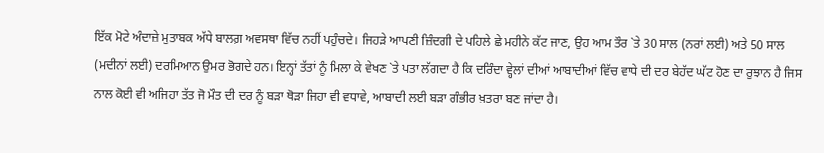ਇੱਕ ਮੋਟੇ ਅੰਦਾਜ਼ੇ ਮੁਤਾਬਕ ਅੱਧੇ ਬਾਲਗ਼ ਅਵਸਥਾ ਵਿੱਚ ਨਹੀਂ ਪਹੁੰਚਦੇ। ਜਿਹੜੇ ਆਪਣੀ ਜ਼ਿੰਦਗੀ ਦੇ ਪਹਿਲੇ ਛੇ ਮਹੀਨੇ ਕੱਟ ਜਾਣ, ਉਹ ਆਮ ਤੌਰ `ਤੇ 30 ਸਾਲ (ਨਰਾਂ ਲਈ) ਅਤੇ 50 ਸਾਲ (ਮਦੀਨਾਂ ਲਈ) ਦਰਮਿਆਨ ਉਮਰ ਭੋਗਦੇ ਹਨ। ਇਨ੍ਹਾਂ ਤੱਤਾਂ ਨੂੰ ਮਿਲਾ ਕੇ ਵੇਖਣ `ਤੇ ਪਤਾ ਲੱਗਦਾ ਹੈ ਕਿ ਦਰਿੰਦਾ ਵ੍ਹੇਲਾਂ ਦੀਆਂ ਆਬਾਦੀਆਂ ਵਿੱਚ ਵਾਧੇ ਦੀ ਦਰ ਬੇਹੱਦ ਘੱਟ ਹੋਣ ਦਾ ਰੁਝਾਨ ਹੈ ਜਿਸ ਨਾਲ ਕੋਈ ਵੀ ਅਜਿਹਾ ਤੱਤ ਜੋ ਮੌਤ ਦੀ ਦਰ ਨੂੰ ਬੜਾ ਥੋੜਾ ਜਿਹਾ ਵੀ ਵਧਾਵੇ, ਆਬਾਦੀ ਲਈ ਬੜਾ ਗੰਭੀਰ ਖ਼ਤਰਾ ਬਣ ਜਾਂਦਾ ਹੈ।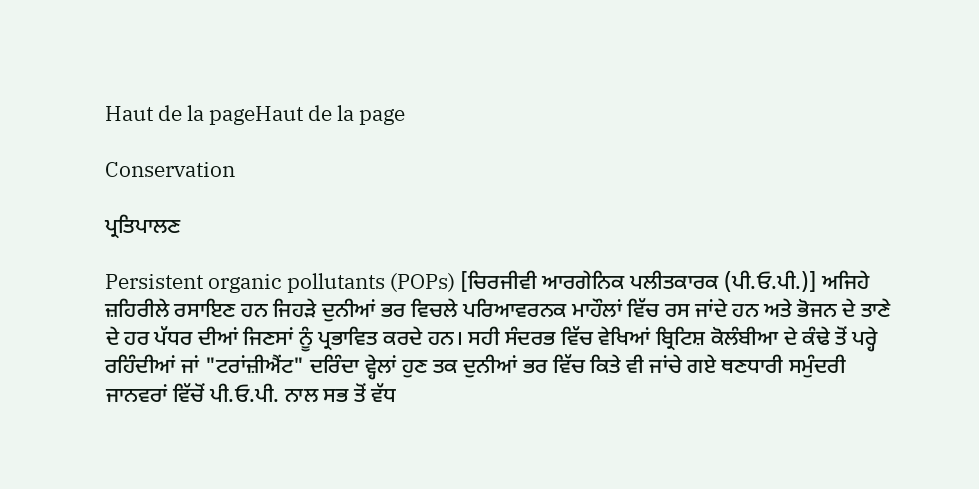Haut de la pageHaut de la page

Conservation

ਪ੍ਰਤਿਪਾਲਣ

Persistent organic pollutants (POPs) [ਚਿਰਜੀਵੀ ਆਰਗੇਨਿਕ ਪਲੀਤਕਾਰਕ (ਪੀ.ਓ.ਪੀ.)] ਅਜਿਹੇ ਜ਼ਹਿਰੀਲੇ ਰਸਾਇਣ ਹਨ ਜਿਹੜੇ ਦੁਨੀਆਂ ਭਰ ਵਿਚਲੇ ਪਰਿਆਵਰਨਕ ਮਾਹੌਲਾਂ ਵਿੱਚ ਰਸ ਜਾਂਦੇ ਹਨ ਅਤੇ ਭੋਜਨ ਦੇ ਤਾਣੇ ਦੇ ਹਰ ਪੱਧਰ ਦੀਆਂ ਜਿਣਸਾਂ ਨੂੰ ਪ੍ਰਭਾਵਿਤ ਕਰਦੇ ਹਨ। ਸਹੀ ਸੰਦਰਭ ਵਿੱਚ ਵੇਖਿਆਂ ਬ੍ਰਿਟਿਸ਼ ਕੋਲੰਬੀਆ ਦੇ ਕੰਢੇ ਤੋਂ ਪਰ੍ਹੇ ਰਹਿੰਦੀਆਂ ਜਾਂ "ਟਰਾਂਜ਼ੀਐਂਟ" ਦਰਿੰਦਾ ਵ੍ਹੇਲਾਂ ਹੁਣ ਤਕ ਦੁਨੀਆਂ ਭਰ ਵਿੱਚ ਕਿਤੇ ਵੀ ਜਾਂਚੇ ਗਏ ਥਣਧਾਰੀ ਸਮੁੰਦਰੀ ਜਾਨਵਰਾਂ ਵਿੱਚੋਂ ਪੀ.ਓ.ਪੀ. ਨਾਲ ਸਭ ਤੋਂ ਵੱਧ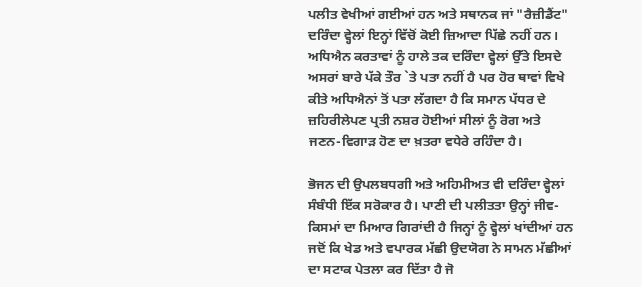ਪਲੀਤ ਵੇਖੀਆਂ ਗਈਆਂ ਹਨ ਅਤੇ ਸਥਾਨਕ ਜਾਂ "ਰੈਜ਼ੀਡੈਂਟ" ਦਰਿੰਦਾ ਵ੍ਹੇਲਾਂ ਇਨ੍ਹਾਂ ਵਿੱਚੋਂ ਕੋਈ ਜ਼ਿਆਦਾ ਪਿੱਛੇ ਨਹੀਂ ਹਨ। ਅਧਿਐਨ ਕਰਤਾਵਾਂ ਨੂੰ ਹਾਲੇ ਤਕ ਦਰਿੰਦਾ ਵ੍ਹੇਲਾਂ ਉੱਤੇ ਇਸਦੇ ਅਸਰਾਂ ਬਾਰੇ ਪੱਕੇ ਤੌਰ `ਤੇ ਪਤਾ ਨਹੀਂ ਹੈ ਪਰ ਹੋਰ ਥਾਵਾਂ ਵਿਖੇ ਕੀਤੇ ਅਧਿਐਨਾਂ ਤੋਂ ਪਤਾ ਲੱਗਦਾ ਹੈ ਕਿ ਸਮਾਨ ਪੱਧਰ ਦੇ ਜ਼ਹਿਰੀਲੇਪਣ ਪ੍ਰਤੀ ਨਸ਼ਰ ਹੋਈਆਂ ਸੀਲਾਂ ਨੂੰ ਰੋਗ ਅਤੇ ਜਣਨ-ਵਿਗਾੜ ਹੋਣ ਦਾ ਖ਼ਤਰਾ ਵਧੇਰੇ ਰਹਿੰਦਾ ਹੈ।

ਭੋਜਨ ਦੀ ਉਪਲਬਧਗੀ ਅਤੇ ਅਹਿਮੀਅਤ ਵੀ ਦਰਿੰਦਾ ਵ੍ਹੇਲਾਂ ਸੰਬੰਧੀ ਇੱਕ ਸਰੋਕਾਰ ਹੈ। ਪਾਣੀ ਦੀ ਪਲੀਤਤਾ ਉਨ੍ਹਾਂ ਜੀਵ-ਕਿਸਮਾਂ ਦਾ ਮਿਆਰ ਗਿਰਾਂਦੀ ਹੈ ਜਿਨ੍ਹਾਂ ਨੂੰ ਵ੍ਹੇਲਾਂ ਖਾਂਦੀਆਂ ਹਨ ਜਦੋਂ ਕਿ ਖੇਡ ਅਤੇ ਵਪਾਰਕ ਮੱਛੀ ਉਦਯੋਗ ਨੇ ਸਾਮਨ ਮੱਛੀਆਂ ਦਾ ਸਟਾਕ ਪੇਤਲਾ ਕਰ ਦਿੱਤਾ ਹੈ ਜੋ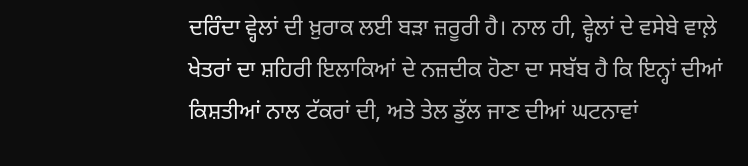ਦਰਿੰਦਾ ਵ੍ਹੇਲਾਂ ਦੀ ਖ਼ੁਰਾਕ ਲਈ ਬੜਾ ਜ਼ਰੂਰੀ ਹੈ। ਨਾਲ ਹੀ, ਵ੍ਹੇਲਾਂ ਦੇ ਵਸੇਬੇ ਵਾਲ਼ੇ ਖੇਤਰਾਂ ਦਾ ਸ਼ਹਿਰੀ ਇਲਾਕਿਆਂ ਦੇ ਨਜ਼ਦੀਕ ਹੋਣਾ ਦਾ ਸਬੱਬ ਹੈ ਕਿ ਇਨ੍ਹਾਂ ਦੀਆਂ ਕਿਸ਼ਤੀਆਂ ਨਾਲ ਟੱਕਰਾਂ ਦੀ, ਅਤੇ ਤੇਲ ਡੁੱਲ ਜਾਣ ਦੀਆਂ ਘਟਨਾਵਾਂ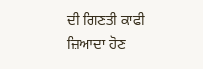ਦੀ ਗਿਣਤੀ ਕਾਫੀ ਜ਼ਿਆਦਾ ਹੋਣ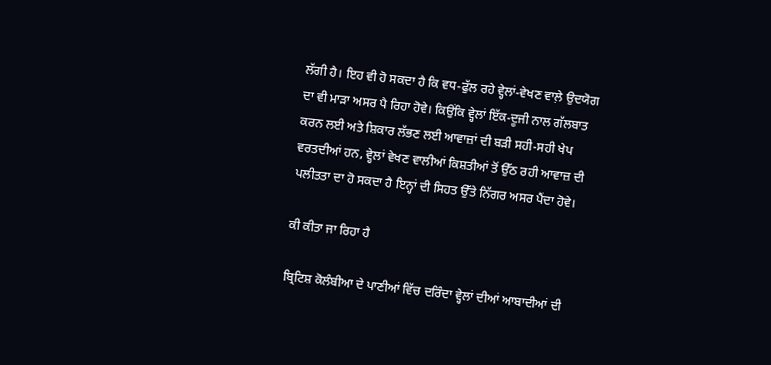ਲੱਗੀ ਹੈ। ਇਹ ਵੀ ਹੋ ਸਕਦਾ ਹੈ ਕਿ ਵਧ-ਫੁੱਲ ਰਹੇ ਵ੍ਹੇਲਾਂ-ਵੇਖਣ ਵਾਲ਼ੇ ਉਦਯੋਗ ਦਾ ਵੀ ਮਾੜਾ ਅਸਰ ਪੈ ਰਿਹਾ ਹੋਵੇ। ਕਿਉਂਕਿ ਵ੍ਹੇਲਾਂ ਇੱਕ-ਦੂਜੀ ਨਾਲ ਗੱਲਬਾਤ ਕਰਨ ਲਈ ਅਤੇ ਸ਼ਿਕਾਰ ਲੱਭਣ ਲਈ ਆਵਾਜ਼ਾਂ ਦੀ ਬੜੀ ਸਹੀ-ਸਹੀ ਖੇਪ ਵਰਤਦੀਆਂ ਹਨ, ਵ੍ਹੇਲਾਂ ਵੇਖਣ ਵਾਲੀਆਂ ਕਿਸ਼ਤੀਆਂ ਤੋਂ ਉੱਠ ਰਹੀ ਆਵਾਜ਼ ਦੀ ਪਲੀਤਤਾ ਦਾ ਹੋ ਸਕਦਾ ਹੈ ਇਨ੍ਹਾਂ ਦੀ ਸਿਹਤ ਉੱਤੇ ਨਿੱਗਰ ਅਸਰ ਪੈਂਦਾ ਹੋਵੇ।

ਕੀ ਕੀਤਾ ਜਾ ਰਿਹਾ ਹੈ

ਬ੍ਰਿਟਿਸ਼ ਕੋਲੰਬੀਆ ਦੇ ਪਾਣੀਆਂ ਵਿੱਚ ਦਰਿੰਦਾ ਵ੍ਹੇਲਾਂ ਦੀਆਂ ਆਬਾਦੀਆਂ ਦੀ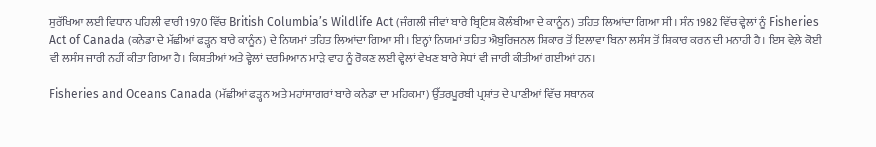ਸੁਰੱਖਿਆ ਲਈ ਵਿਧਾਨ ਪਹਿਲੀ ਵਾਰੀ 1970 ਵਿੱਚ British Columbia’s Wildlife Act (ਜੰਗਲੀ ਜੀਵਾਂ ਬਾਰੇ ਬ੍ਰਿਟਿਸ਼ ਕੋਲੰਬੀਆ ਦੇ ਕਾਨੂੰਨ) ਤਹਿਤ ਲਿਆਂਦਾ ਗਿਆ ਸੀ। ਸੰਨ 1982 ਵਿੱਚ ਵ੍ਹੇਲਾਂ ਨੂੰ Fisheries Act of Canada (ਕਨੇਡਾ ਦੇ ਮੱਛੀਆਂ ਫੜ੍ਹਨ ਬਾਰੇ ਕਾਨੂੰਨ) ਦੇ ਨਿਯਮਾਂ ਤਹਿਤ ਲਿਆਂਦਾ ਗਿਆ ਸੀ। ਇਨ੍ਹਾਂ ਨਿਯਮਾਂ ਤਹਿਤ ਐਬੁਰਿਜਨਲ ਸ਼ਿਕਾਰ ਤੋਂ ਇਲਾਵਾ ਬਿਨਾ ਲਸੰਸ ਤੋਂ ਸ਼ਿਕਾਰ ਕਰਨ ਦੀ ਮਨਾਹੀ ਹੈ। ਇਸ ਵੇਲ਼ੇ ਕੋਈ ਵੀ ਲਸੰਸ ਜਾਰੀ ਨਹੀਂ ਕੀਤਾ ਗਿਆ ਹੈ। ਕਿਸ਼ਤੀਆਂ ਅਤੇ ਵ੍ਹੇਲਾਂ ਦਰਮਿਆਨ ਮਾੜੇ ਵਾਹ ਨੂੰ ਰੋਕਣ ਲਈ ਵ੍ਹੇਲਾਂ ਵੇਖਣ ਬਾਰੇ ਸੇਧਾਂ ਵੀ ਜਾਰੀ ਕੀਤੀਆਂ ਗਈਆਂ ਹਨ।

Fisheries and Oceans Canada (ਮੱਛੀਆਂ ਫੜ੍ਹਨ ਅਤੇ ਮਹਾਂਸਾਗਰਾਂ ਬਾਰੇ ਕਨੇਡਾ ਦਾ ਮਹਿਕਮਾ) ਉੱਤਰਪੂਰਬੀ ਪ੍ਰਸ਼ਾਂਤ ਦੇ ਪਾਣੀਆਂ ਵਿੱਚ ਸਥਾਨਕ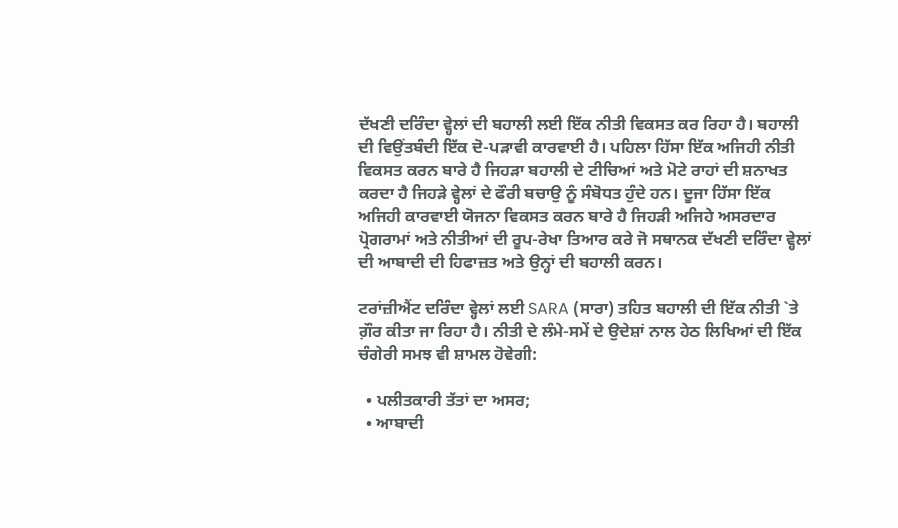ਦੱਖਣੀ ਦਰਿੰਦਾ ਵ੍ਹੇਲਾਂ ਦੀ ਬਹਾਲੀ ਲਈ ਇੱਕ ਨੀਤੀ ਵਿਕਸਤ ਕਰ ਰਿਹਾ ਹੈ। ਬਹਾਲੀ ਦੀ ਵਿਉਂਤਬੰਦੀ ਇੱਕ ਦੋ-ਪੜਾਵੀ ਕਾਰਵਾਈ ਹੈ। ਪਹਿਲਾ ਹਿੱਸਾ ਇੱਕ ਅਜਿਹੀ ਨੀਤੀ ਵਿਕਸਤ ਕਰਨ ਬਾਰੇ ਹੈ ਜਿਹੜਾ ਬਹਾਲੀ ਦੇ ਟੀਚਿਆਂ ਅਤੇ ਮੋਟੇ ਰਾਹਾਂ ਦੀ ਸ਼ਨਾਖਤ ਕਰਦਾ ਹੈ ਜਿਹੜੇ ਵ੍ਹੇਲਾਂ ਦੇ ਫੌਰੀ ਬਚਾਉ ਨੂੰ ਸੰਬੋਧਤ ਹੁੰਦੇ ਹਨ। ਦੂਜਾ ਹਿੱਸਾ ਇੱਕ ਅਜਿਹੀ ਕਾਰਵਾਈ ਯੋਜਨਾ ਵਿਕਸਤ ਕਰਨ ਬਾਰੇ ਹੈ ਜਿਹੜੀ ਅਜਿਹੇ ਅਸਰਦਾਰ ਪ੍ਰੋਗਰਾਮਾਂ ਅਤੇ ਨੀਤੀਆਂ ਦੀ ਰੂਪ-ਰੇਖਾ ਤਿਆਰ ਕਰੇ ਜੋ ਸਥਾਨਕ ਦੱਖਣੀ ਦਰਿੰਦਾ ਵ੍ਹੇਲਾਂ ਦੀ ਆਬਾਦੀ ਦੀ ਹਿਫਾਜ਼ਤ ਅਤੇ ਉਨ੍ਹਾਂ ਦੀ ਬਹਾਲੀ ਕਰਨ।

ਟਰਾਂਜ਼ੀਐਂਟ ਦਰਿੰਦਾ ਵ੍ਹੇਲਾਂ ਲਈ SARA (ਸਾਰਾ) ਤਹਿਤ ਬਹਾਲੀ ਦੀ ਇੱਕ ਨੀਤੀ `ਤੇ ਗ਼ੌਰ ਕੀਤਾ ਜਾ ਰਿਹਾ ਹੈ। ਨੀਤੀ ਦੇ ਲੰਮੇ-ਸਮੇਂ ਦੇ ਉਦੇਸ਼ਾਂ ਨਾਲ ਹੇਠ ਲਿਖਿਆਂ ਦੀ ਇੱਕ ਚੰਗੇਰੀ ਸਮਝ ਵੀ ਸ਼ਾਮਲ ਹੋਵੇਗੀ:

  • ਪਲੀਤਕਾਰੀ ਤੱਤਾਂ ਦਾ ਅਸਰ;
  • ਆਬਾਦੀ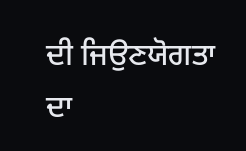ਦੀ ਜਿਉਣਯੋਗਤਾ ਦਾ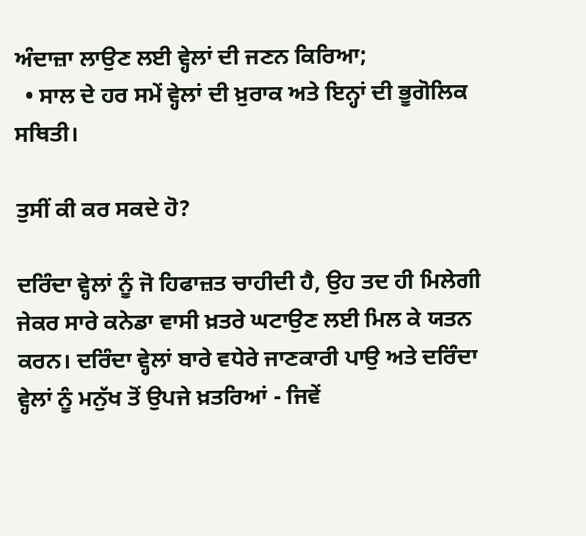ਅੰਦਾਜ਼ਾ ਲਾਉਣ ਲਈ ਵ੍ਹੇਲਾਂ ਦੀ ਜਣਨ ਕਿਰਿਆ;
  • ਸਾਲ ਦੇ ਹਰ ਸਮੇਂ ਵ੍ਹੇਲਾਂ ਦੀ ਖ਼ੁਰਾਕ ਅਤੇ ਇਨ੍ਹਾਂ ਦੀ ਭੂਗੋਲਿਕ ਸਥਿਤੀ।

ਤੁਸੀਂ ਕੀ ਕਰ ਸਕਦੇ ਹੋ?

ਦਰਿੰਦਾ ਵ੍ਹੇਲਾਂ ਨੂੰ ਜੋ ਹਿਫਾਜ਼ਤ ਚਾਹੀਦੀ ਹੈ, ਉਹ ਤਦ ਹੀ ਮਿਲੇਗੀ ਜੇਕਰ ਸਾਰੇ ਕਨੇਡਾ ਵਾਸੀ ਖ਼ਤਰੇ ਘਟਾਉਣ ਲਈ ਮਿਲ ਕੇ ਯਤਨ ਕਰਨ। ਦਰਿੰਦਾ ਵ੍ਹੇਲਾਂ ਬਾਰੇ ਵਧੇਰੇ ਜਾਣਕਾਰੀ ਪਾਉ ਅਤੇ ਦਰਿੰਦਾ ਵ੍ਹੇਲਾਂ ਨੂੰ ਮਨੁੱਖ ਤੋਂ ਉਪਜੇ ਖ਼ਤਰਿਆਂ - ਜਿਵੇਂ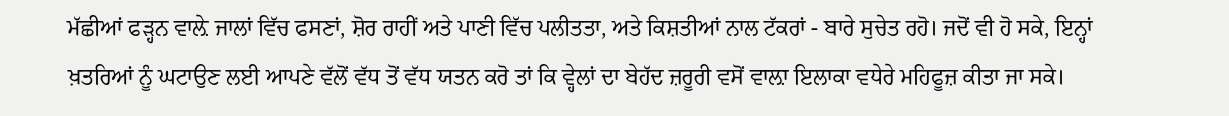ਮੱਛੀਆਂ ਫੜ੍ਹਨ ਵਾਲ਼ੇ ਜਾਲਾਂ ਵਿੱਚ ਫਸਣਾਂ, ਸ਼ੋਰ ਰਾਹੀਂ ਅਤੇ ਪਾਣੀ ਵਿੱਚ ਪਲੀਤਤਾ, ਅਤੇ ਕਿਸ਼ਤੀਆਂ ਨਾਲ ਟੱਕਰਾਂ - ਬਾਰੇ ਸੁਚੇਤ ਰਹੋ। ਜਦੋਂ ਵੀ ਹੋ ਸਕੇ, ਇਨ੍ਹਾਂ ਖ਼ਤਰਿਆਂ ਨੂੰ ਘਟਾਉਣ ਲਈ ਆਪਣੇ ਵੱਲੋਂ ਵੱਧ ਤੋਂ ਵੱਧ ਯਤਨ ਕਰੋ ਤਾਂ ਕਿ ਵ੍ਹੇਲਾਂ ਦਾ ਬੇਹੱਦ ਜ਼ਰੂਰੀ ਵਸੋਂ ਵਾਲ਼ਾ ਇਲਾਕਾ ਵਧੇਰੇ ਮਹਿਫੂਜ਼ ਕੀਤਾ ਜਾ ਸਕੇ।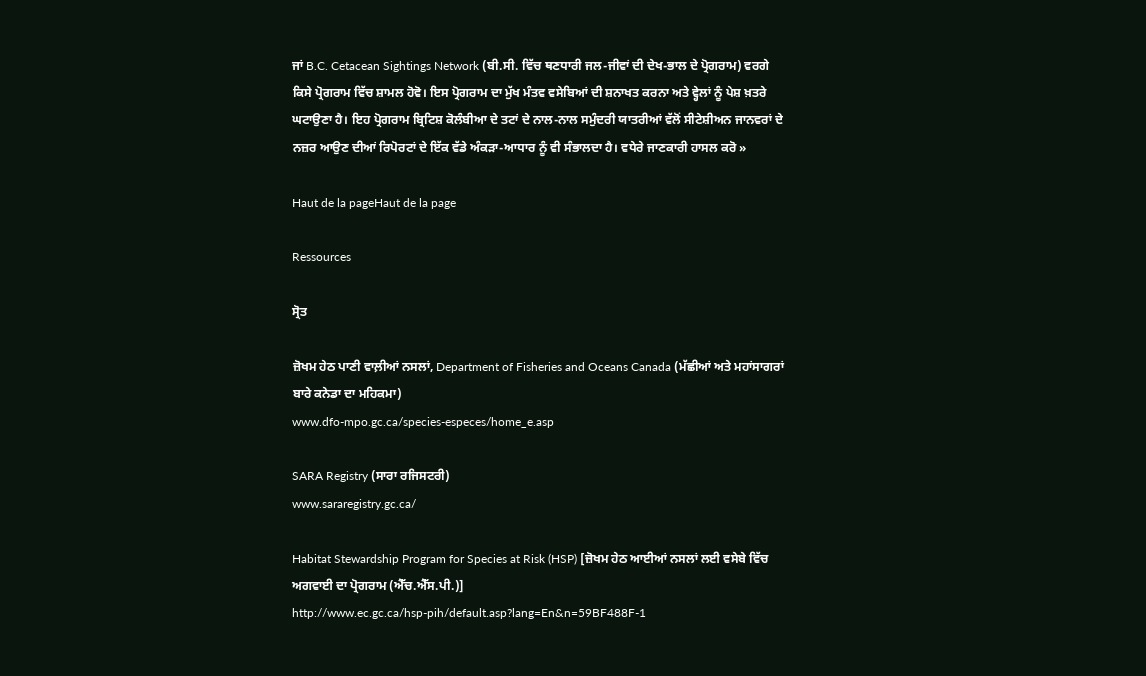ਜਾਂ B.C. Cetacean Sightings Network (ਬੀ.ਸੀ. ਵਿੱਚ ਥਣਧਾਰੀ ਜਲ-ਜੀਵਾਂ ਦੀ ਦੇਖ-ਭਾਲ ਦੇ ਪ੍ਰੋਗਰਾਮ) ਵਰਗੇ ਕਿਸੇ ਪ੍ਰੋਗਰਾਮ ਵਿੱਚ ਸ਼ਾਮਲ ਹੋਵੋ। ਇਸ ਪ੍ਰੋਗਰਾਮ ਦਾ ਮੁੱਖ ਮੰਤਵ ਵਸੇਬਿਆਂ ਦੀ ਸ਼ਨਾਖਤ ਕਰਨਾ ਅਤੇ ਵ੍ਹੇਲਾਂ ਨੂੰ ਪੇਸ਼ ਖ਼ਤਰੇ ਘਟਾਉਣਾ ਹੈ। ਇਹ ਪ੍ਰੋਗਰਾਮ ਬ੍ਰਿਟਿਸ਼ ਕੋਲੰਬੀਆ ਦੇ ਤਟਾਂ ਦੇ ਨਾਲ-ਨਾਲ ਸਮੁੰਦਰੀ ਯਾਤਰੀਆਂ ਵੱਲੋਂ ਸੀਟੇਸ਼ੀਅਨ ਜਾਨਵਰਾਂ ਦੇ ਨਜ਼ਰ ਆਉਣ ਦੀਆਂ ਰਿਪੋਰਟਾਂ ਦੇ ਇੱਕ ਵੱਡੇ ਅੰਕੜਾ-ਆਧਾਰ ਨੂੰ ਵੀ ਸੰਭਾਲਦਾ ਹੈ। ਵਧੇਰੇ ਜਾਣਕਾਰੀ ਹਾਸਲ ਕਰੋ »

Haut de la pageHaut de la page

Ressources

ਸ੍ਰੋਤ

ਜ਼ੋਖਮ ਹੇਠ ਪਾਣੀ ਵਾਲ਼ੀਆਂ ਨਸਲਾਂ, Department of Fisheries and Oceans Canada (ਮੱਛੀਆਂ ਅਤੇ ਮਹਾਂਸਾਗਰਾਂ ਬਾਰੇ ਕਨੇਡਾ ਦਾ ਮਹਿਕਮਾ)
www.dfo-mpo.gc.ca/species-especes/home_e.asp

SARA Registry (ਸਾਰਾ ਰਜਿਸਟਰੀ)
www.sararegistry.gc.ca/

Habitat Stewardship Program for Species at Risk (HSP) [ਜ਼ੋਖਮ ਹੇਠ ਆਈਆਂ ਨਸਲਾਂ ਲਈ ਵਸੇਬੇ ਵਿੱਚ ਅਗਵਾਈ ਦਾ ਪ੍ਰੋਗਰਾਮ (ਐੱਚ.ਐੱਸ.ਪੀ.)]
http://www.ec.gc.ca/hsp-pih/default.asp?lang=En&n=59BF488F-1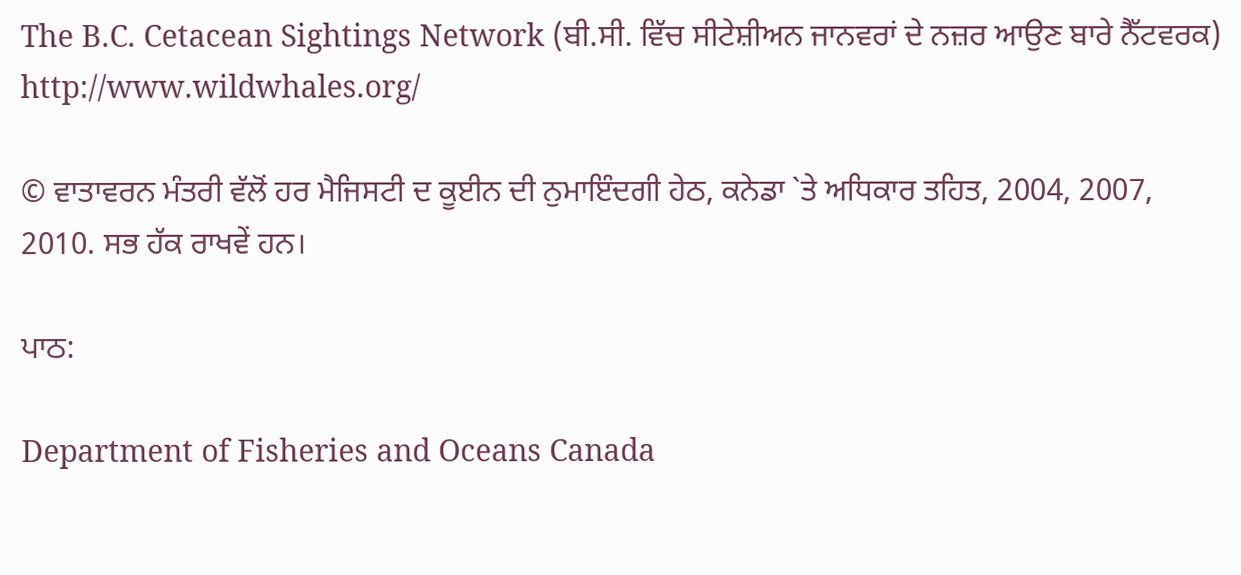The B.C. Cetacean Sightings Network (ਬੀ.ਸੀ. ਵਿੱਚ ਸੀਟੇਸ਼ੀਅਨ ਜਾਨਵਰਾਂ ਦੇ ਨਜ਼ਰ ਆਉਣ ਬਾਰੇ ਨੈੱਟਵਰਕ)
http://www.wildwhales.org/

© ਵਾਤਾਵਰਨ ਮੰਤਰੀ ਵੱਲੋਂ ਹਰ ਮੈਜਿਸਟੀ ਦ ਕੂਈਨ ਦੀ ਨੁਮਾਇੰਦਗੀ ਹੇਠ, ਕਨੇਡਾ `ਤੇ ਅਧਿਕਾਰ ਤਹਿਤ, 2004, 2007, 2010. ਸਭ ਹੱਕ ਰਾਖਵੇਂ ਹਨ।

ਪਾਠ:

Department of Fisheries and Oceans Canada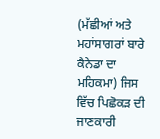(ਮੱਛੀਆਂ ਅਤੇ ਮਹਾਂਸਾਗਰਾਂ ਬਾਰੇ ਕੈਨੇਡਾ ਦਾ ਮਹਿਕਮਾ) ਜਿਸ ਵਿੱਚ ਪਿਛੋਕੜ ਦੀ ਜਾਣਕਾਰੀ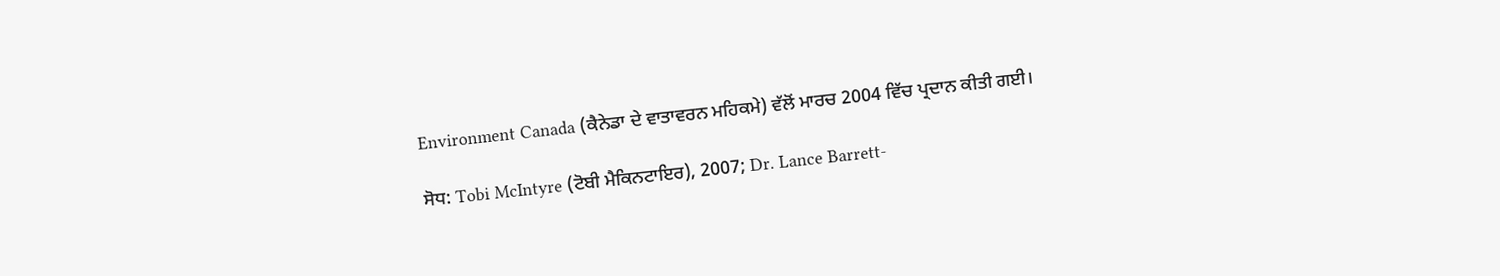Environment Canada (ਕੈਨੇਡਾ ਦੇ ਵਾਤਾਵਰਨ ਮਹਿਕਮੇ) ਵੱਲੋਂ ਮਾਰਚ 2004 ਵਿੱਚ ਪ੍ਰਦਾਨ ਕੀਤੀ ਗਈ।

ਸੋਧ: Tobi McIntyre (ਟੋਬੀ ਮੈਕਿਨਟਾਇਰ), 2007; Dr. Lance Barrett-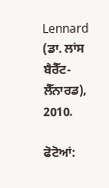Lennard (ਡਾ. ਲਾਂਸ ਬੈਰੈੱਟ-ਲੈੱਨਾਰਡ), 2010.

ਫੋਟੋਆਂ: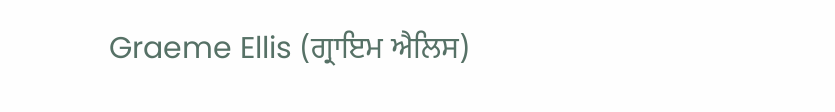Graeme Ellis (ਗ੍ਰਾਇਮ ਐਲਿਸ)